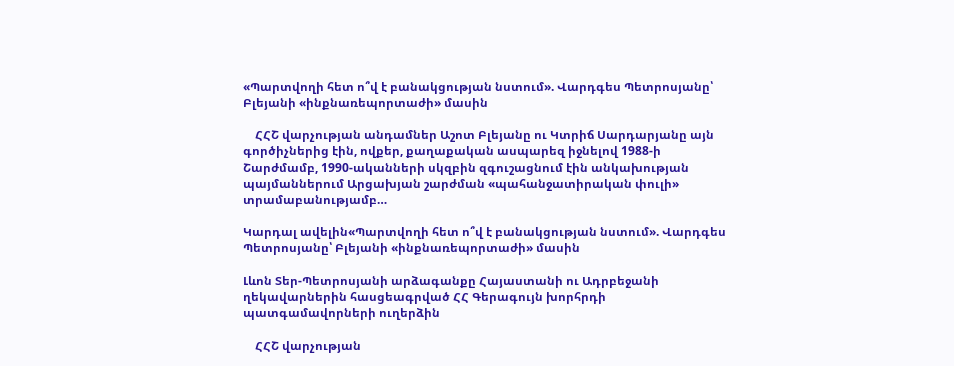«Պարտվողի հետ ո՞վ է բանակցության նստում». Վարդգես Պետրոսյանը՝ Բլեյանի «ինքնառեպորտաժի» մասին

    ՀՀՇ վարչության անդամներ Աշոտ Բլեյանը ու Կտրիճ Սարդարյանը այն գործիչներից էին, ովքեր, քաղաքական ասպարեզ իջնելով 1988-ի Շարժմամբ, 1990-ականների սկզբին զգուշացնում էին անկախության պայմաններում Արցախյան շարժման «պահանջատիրական փուլի» տրամաբանությամբ…

Կարդալ ավելին«Պարտվողի հետ ո՞վ է բանակցության նստում». Վարդգես Պետրոսյանը՝ Բլեյանի «ինքնառեպորտաժի» մասին

Լևոն Տեր-Պետրոսյանի արձագանքը Հայաստանի ու Ադրբեջանի ղեկավարներին հասցեագրված ՀՀ Գերագույն խորհրդի պատգամավորների ուղերձին

    ՀՀՇ վարչության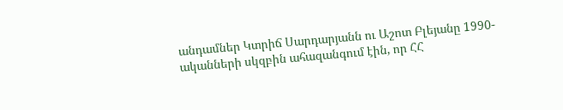անդամներ Կտրիճ Սարդարյանն ու Աշոտ Բլեյանը 1990-ականների սկզբին ահազանգում էին, որ ՀՀ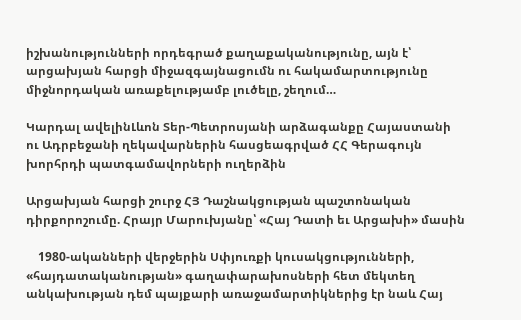իշխանությունների որդեգրած քաղաքականությունը, այն է՝ արցախյան հարցի միջազգայնացումն ու հակամարտությունը միջնորդական առաքելությամբ լուծելը, շեղում…

Կարդալ ավելինԼևոն Տեր-Պետրոսյանի արձագանքը Հայաստանի ու Ադրբեջանի ղեկավարներին հասցեագրված ՀՀ Գերագույն խորհրդի պատգամավորների ուղերձին

Արցախյան հարցի շուրջ ՀՅ Դաշնակցության պաշտոնական դիրքորոշումը. Հրայր Մարուխյանը՝ «Հայ Դատի եւ Արցախի» մասին

    1980-ականների վերջերին Սփյուռքի կուսակցությունների, «հայդատականության» գաղափարախոսների հետ մեկտեղ անկախության դեմ պայքարի առաջամարտիկներից էր նաև Հայ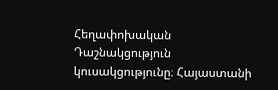Հեղափոխական Դաշնակցություն կուսակցությունը։ Հայաստանի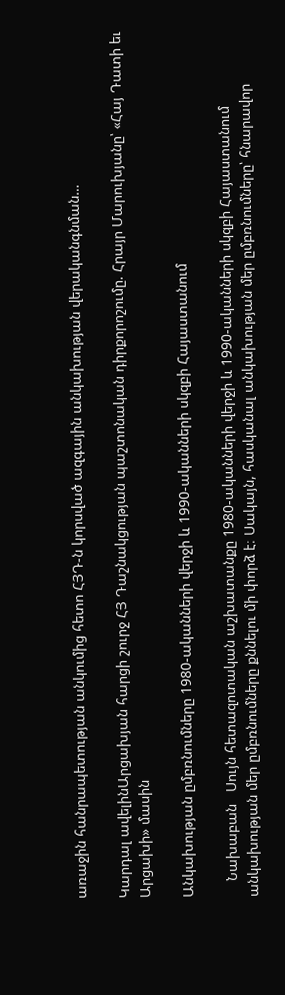առաջին հանրապետության անկումից հետո ՀՅԴ-ն կորսված ազգային անկախության վերականգնման…

Կարդալ ավելինԱրցախյան հարցի շուրջ ՀՅ Դաշնակցության պաշտոնական դիրքորոշումը. Հրայր Մարուխյանը՝ «Հայ Դատի եւ Արցախի» մասին

Անկախության ըմբռնումները 1980-ականների վերջի և 1990-ականների սկզբի Հայաստանում

    Նախաբան   Սույն հետազոտական աշխատանքը 1980-ականների վերջի և 1990-ականների սկզբի Հայաստանում անկախության մեր ըմբռնումները քննելու մի փորձ է։ Սակայն, հասկանալ անկախության մեր ըմբռնումները՝ հնարավոր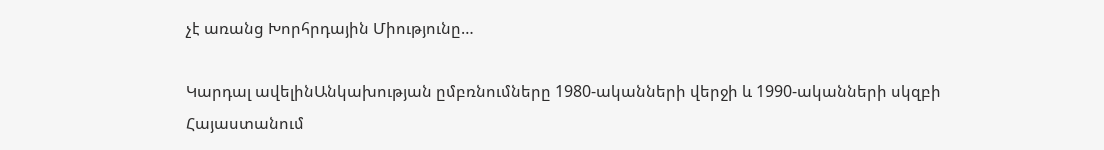չէ առանց Խորհրդային Միությունը…

Կարդալ ավելինԱնկախության ըմբռնումները 1980-ականների վերջի և 1990-ականների սկզբի Հայաստանում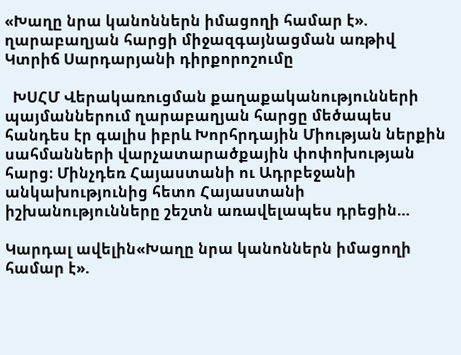«Խաղը նրա կանոններն իմացողի համար է». ղարաբաղյան հարցի միջազգայնացման առթիվ Կտրիճ Սարդարյանի դիրքորոշումը

  ԽՍՀՄ Վերակառուցման քաղաքականությունների պայմաններում ղարաբաղյան հարցը մեծապես հանդես էր գալիս իբրև Խորհրդային Միության ներքին սահմանների վարչատարածքային փոփոխության հարց։ Մինչդեռ Հայաստանի ու Ադրբեջանի անկախությունից հետո Հայաստանի իշխանությունները շեշտն առավելապես դրեցին…

Կարդալ ավելին«Խաղը նրա կանոններն իմացողի համար է».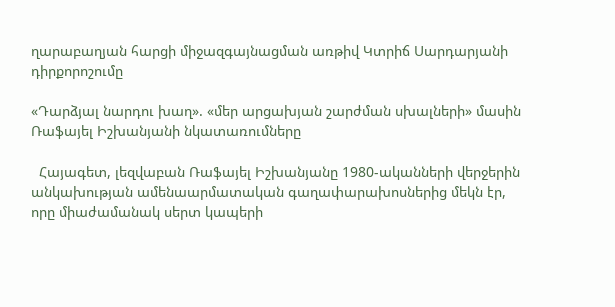ղարաբաղյան հարցի միջազգայնացման առթիվ Կտրիճ Սարդարյանի դիրքորոշումը

«Դարձյալ նարդու խաղ». «մեր արցախյան շարժման սխալների» մասին Ռաֆայել Իշխանյանի նկատառումները

  Հայագետ, լեզվաբան Ռաֆայել Իշխանյանը 1980-ականների վերջերին անկախության ամենաարմատական գաղափարախոսներից մեկն էր, որը միաժամանակ սերտ կապերի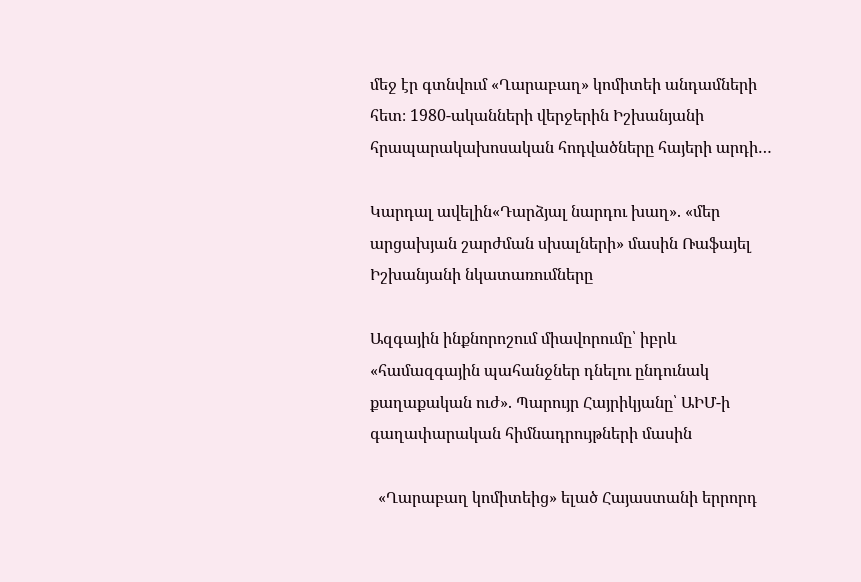մեջ էր գտնվում «Ղարաբաղ» կոմիտեի անդամների հետ։ 1980-ականների վերջերին Իշխանյանի հրապարակախոսական հոդվածները հայերի արդի…

Կարդալ ավելին«Դարձյալ նարդու խաղ». «մեր արցախյան շարժման սխալների» մասին Ռաֆայել Իշխանյանի նկատառումները

Ազգային ինքնորոշում միավորումը՝ իբրև «համազգային պահանջներ դնելու ընդունակ քաղաքական ուժ». Պարույր Հայրիկյանը՝ ԱԻՄ-ի գաղափարական հիմնադրույթների մասին

  «Ղարաբաղ կոմիտեից» ելած Հայաստանի երրորդ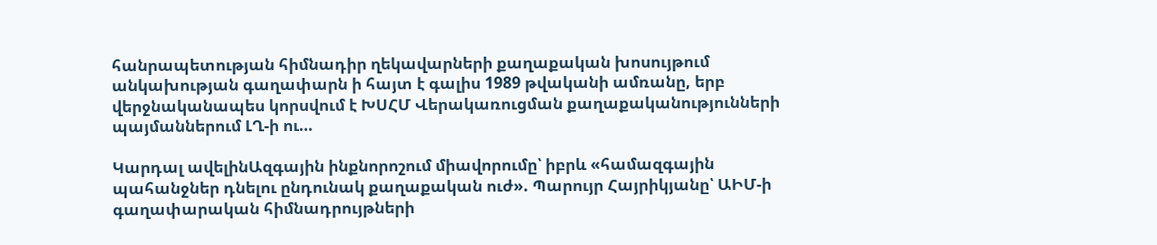հանրապետության հիմնադիր ղեկավարների քաղաքական խոսույթում անկախության գաղափարն ի հայտ է գալիս 1989 թվականի ամռանը, երբ վերջնականապես կորսվում է ԽՍՀՄ Վերակառուցման քաղաքականությունների պայմաններում ԼՂ-ի ու…

Կարդալ ավելինԱզգային ինքնորոշում միավորումը՝ իբրև «համազգային պահանջներ դնելու ընդունակ քաղաքական ուժ». Պարույր Հայրիկյանը՝ ԱԻՄ-ի գաղափարական հիմնադրույթների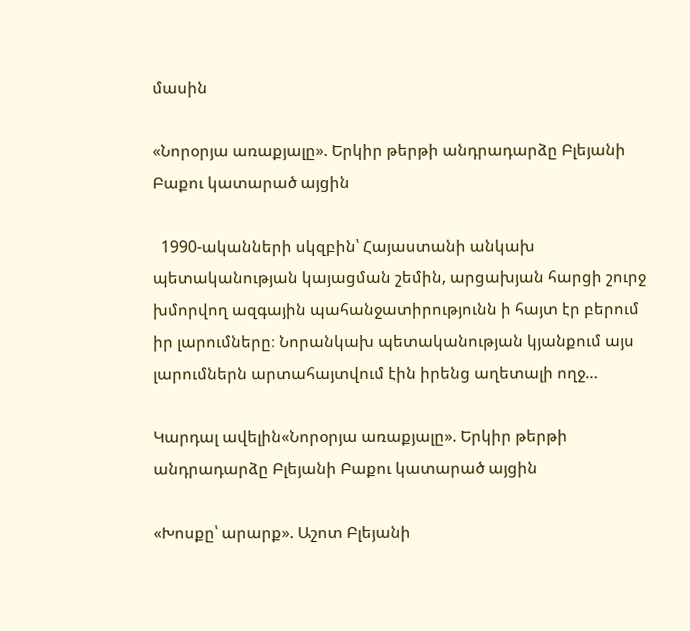մասին

«Նորօրյա առաքյալը». Երկիր թերթի անդրադարձը Բլեյանի Բաքու կատարած այցին

  1990-ականների սկզբին՝ Հայաստանի անկախ պետականության կայացման շեմին, արցախյան հարցի շուրջ խմորվող ազգային պահանջատիրությունն ի հայտ էր բերում իր լարումները։ Նորանկախ պետականության կյանքում այս լարումներն արտահայտվում էին իրենց աղետալի ողջ…

Կարդալ ավելին«Նորօրյա առաքյալը». Երկիր թերթի անդրադարձը Բլեյանի Բաքու կատարած այցին

«Խոսքը՝ արարք». Աշոտ Բլեյանի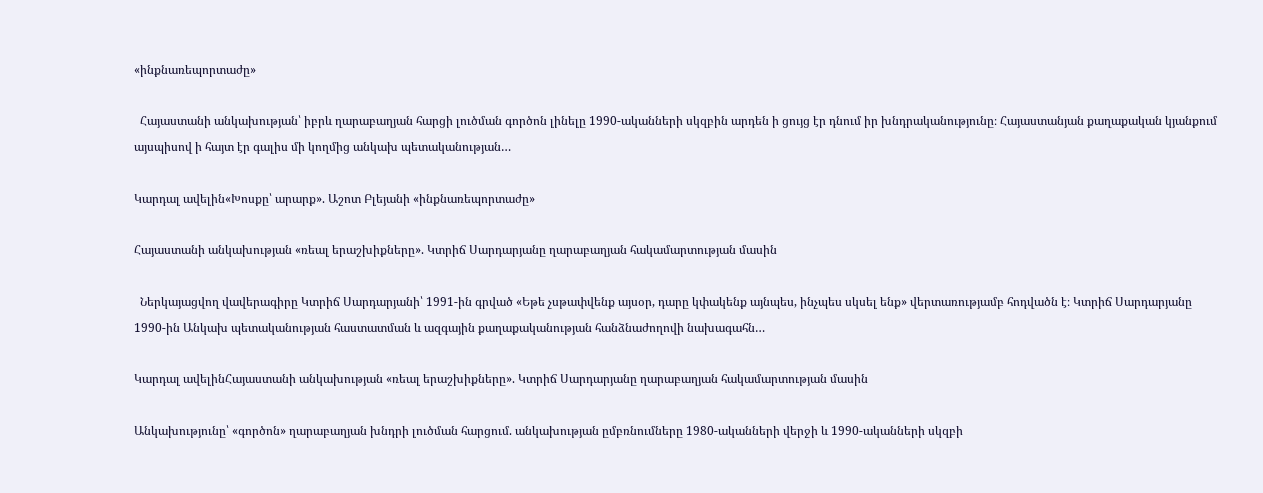«ինքնառեպորտաժը»

  Հայաստանի անկախության՝ իբրև ղարաբաղյան հարցի լուծման գործոն լինելը 1990-ականների սկզբին արդեն ի ցույց էր դնում իր խնդրականությունը։ Հայաստանյան քաղաքական կյանքում այսպիսով ի հայտ էր գալիս մի կողմից անկախ պետականության…

Կարդալ ավելին«Խոսքը՝ արարք». Աշոտ Բլեյանի «ինքնառեպորտաժը»

Հայաստանի անկախության «ռեալ երաշխիքները». Կտրիճ Սարդարյանը ղարաբաղյան հակամարտության մասին

  Ներկայացվող վավերագիրը Կտրիճ Սարդարյանի՝ 1991-ին գրված «Եթե չսթափվենք այսօր, դարը կփակենք այնպես, ինչպես սկսել ենք» վերտառությամբ հոդվածն է։ Կտրիճ Սարդարյանը 1990-ին Անկախ պետականության հաստատման և ազգային քաղաքականության հանձնաժողովի նախագահն…

Կարդալ ավելինՀայաստանի անկախության «ռեալ երաշխիքները». Կտրիճ Սարդարյանը ղարաբաղյան հակամարտության մասին

Անկախությունը՝ «գործոն» ղարաբաղյան խնդրի լուծման հարցում. անկախության ըմբռնումները 1980-ականների վերջի և 1990-ականների սկզբի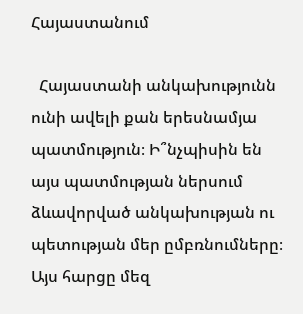Հայաստանում

  Հայաստանի անկախությունն ունի ավելի քան երեսնամյա պատմություն։ Ի՞նչպիսին են այս պատմության ներսում ձևավորված անկախության ու պետության մեր ըմբռնումները։ Այս հարցը մեզ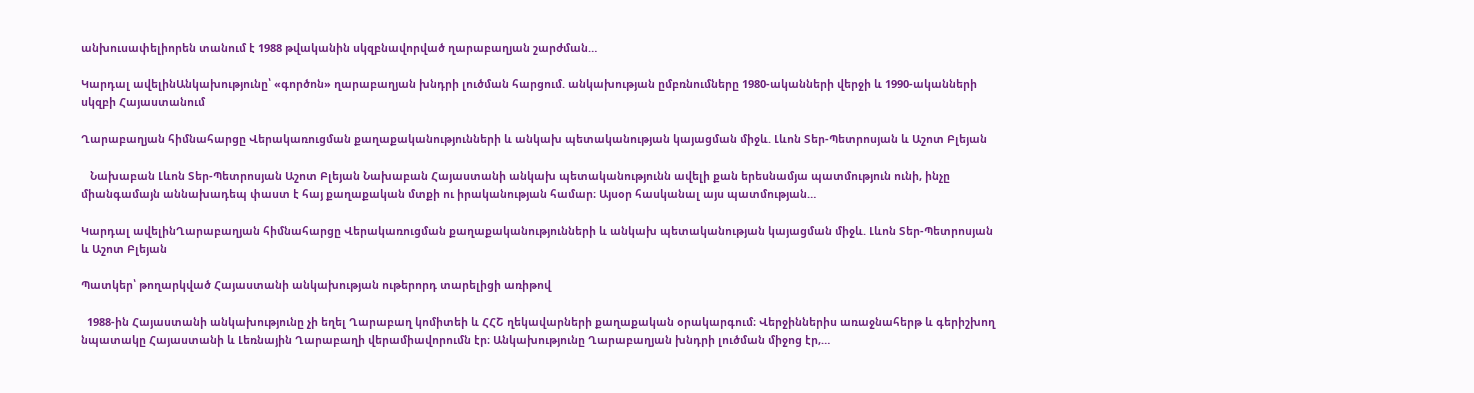անխուսափելիորեն տանում է 1988 թվականին սկզբնավորված ղարաբաղյան շարժման…

Կարդալ ավելինԱնկախությունը՝ «գործոն» ղարաբաղյան խնդրի լուծման հարցում. անկախության ըմբռնումները 1980-ականների վերջի և 1990-ականների սկզբի Հայաստանում

Ղարաբաղյան հիմնահարցը Վերակառուցման քաղաքականությունների և անկախ պետականության կայացման միջև. Լևոն Տեր-Պետրոսյան և Աշոտ Բլեյան

   Նախաբան Լևոն Տեր-Պետրոսյան Աշոտ Բլեյան Նախաբան Հայաստանի անկախ պետականությունն ավելի քան երեսնամյա պատմություն ունի, ինչը միանգամայն աննախադեպ փաստ է հայ քաղաքական մտքի ու իրականության համար։ Այսօր հասկանալ այս պատմության…

Կարդալ ավելինՂարաբաղյան հիմնահարցը Վերակառուցման քաղաքականությունների և անկախ պետականության կայացման միջև. Լևոն Տեր-Պետրոսյան և Աշոտ Բլեյան

Պատկեր՝ թողարկված Հայաստանի անկախության ութերորդ տարելիցի առիթով

  1988-ին Հայաստանի անկախությունը չի եղել Ղարաբաղ կոմիտեի և ՀՀՇ ղեկավարների քաղաքական օրակարգում։ Վերջիններիս առաջնահերթ և գերիշխող նպատակը Հայաստանի և Լեռնային Ղարաբաղի վերամիավորումն էր։ Անկախությունը Ղարաբաղյան խնդրի լուծման միջոց էր,…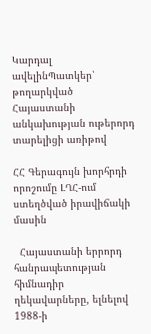Կարդալ ավելինՊատկեր՝ թողարկված Հայաստանի անկախության ութերորդ տարելիցի առիթով

ՀՀ Գերագույն խորհրդի որոշումը ԼՂՀ-ում ստեղծված իրավիճակի մասին

  Հայաստանի երրորդ հանրապետության հիմնադիր ղեկավարները, ելնելով 1988-ի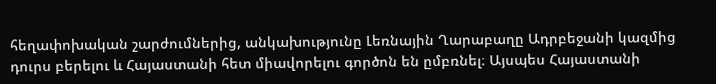հեղափոխական շարժումներից, անկախությունը Լեռնային Ղարաբաղը Ադրբեջանի կազմից դուրս բերելու և Հայաստանի հետ միավորելու գործոն են ըմբռնել։ Այսպես Հայաստանի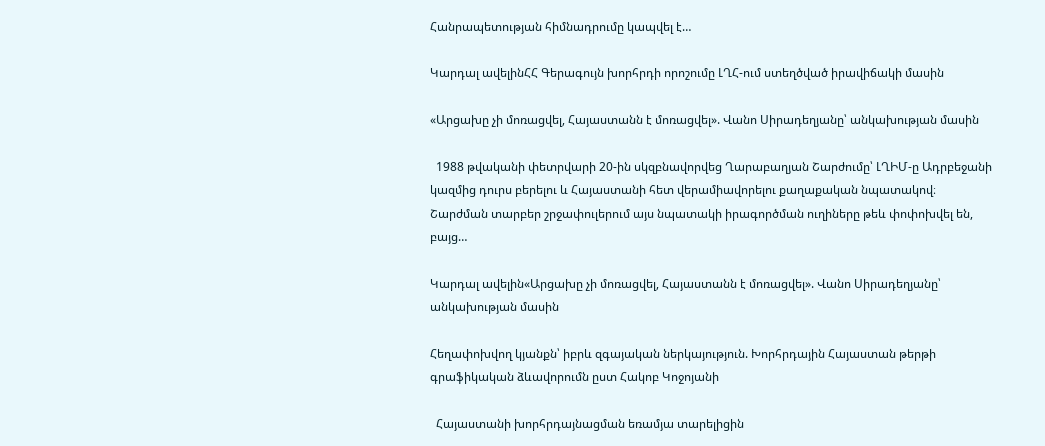Հանրապետության հիմնադրումը կապվել է…

Կարդալ ավելինՀՀ Գերագույն խորհրդի որոշումը ԼՂՀ-ում ստեղծված իրավիճակի մասին

«Արցախը չի մոռացվել, Հայաստանն է մոռացվել». Վանո Սիրադեղյանը՝ անկախության մասին

  1988 թվականի փետրվարի 20-ին սկզբնավորվեց Ղարաբաղյան Շարժումը՝ ԼՂԻՄ-ը Ադրբեջանի կազմից դուրս բերելու և Հայաստանի հետ վերամիավորելու քաղաքական նպատակով։ Շարժման տարբեր շրջափուլերում այս նպատակի իրագործման ուղիները թեև փոփոխվել են, բայց…

Կարդալ ավելին«Արցախը չի մոռացվել, Հայաստանն է մոռացվել». Վանո Սիրադեղյանը՝ անկախության մասին

Հեղափոխվող կյանքն՝ իբրև զգայական ներկայություն. Խորհրդային Հայաստան թերթի գրաֆիկական ձևավորումն ըստ Հակոբ Կոջոյանի

  Հայաստանի խորհրդայնացման եռամյա տարելիցին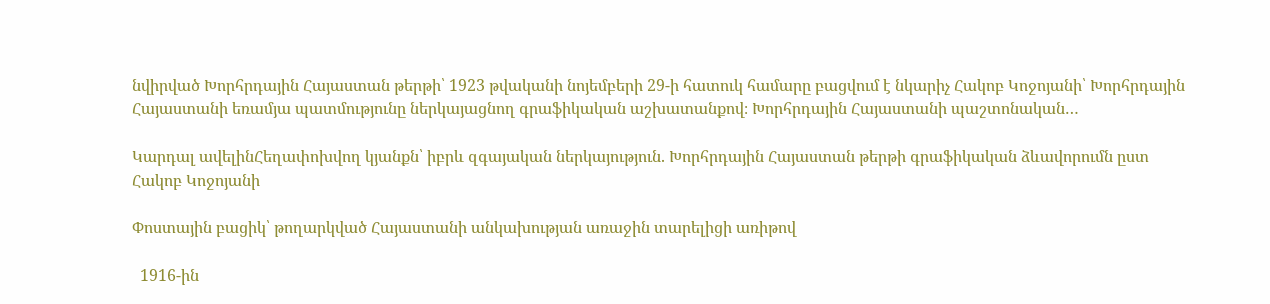նվիրված Խորհրդային Հայաստան թերթի՝ 1923 թվականի նոյեմբերի 29-ի հատուկ համարը բացվում է նկարիչ Հակոբ Կոջոյանի՝ Խորհրդային Հայաստանի եռամյա պատմությունը ներկայացնող գրաֆիկական աշխատանքով։ Խորհրդային Հայաստանի պաշտոնական…

Կարդալ ավելինՀեղափոխվող կյանքն՝ իբրև զգայական ներկայություն. Խորհրդային Հայաստան թերթի գրաֆիկական ձևավորումն ըստ Հակոբ Կոջոյանի

Փոստային բացիկ՝ թողարկված Հայաստանի անկախության առաջին տարելիցի առիթով

  1916-ին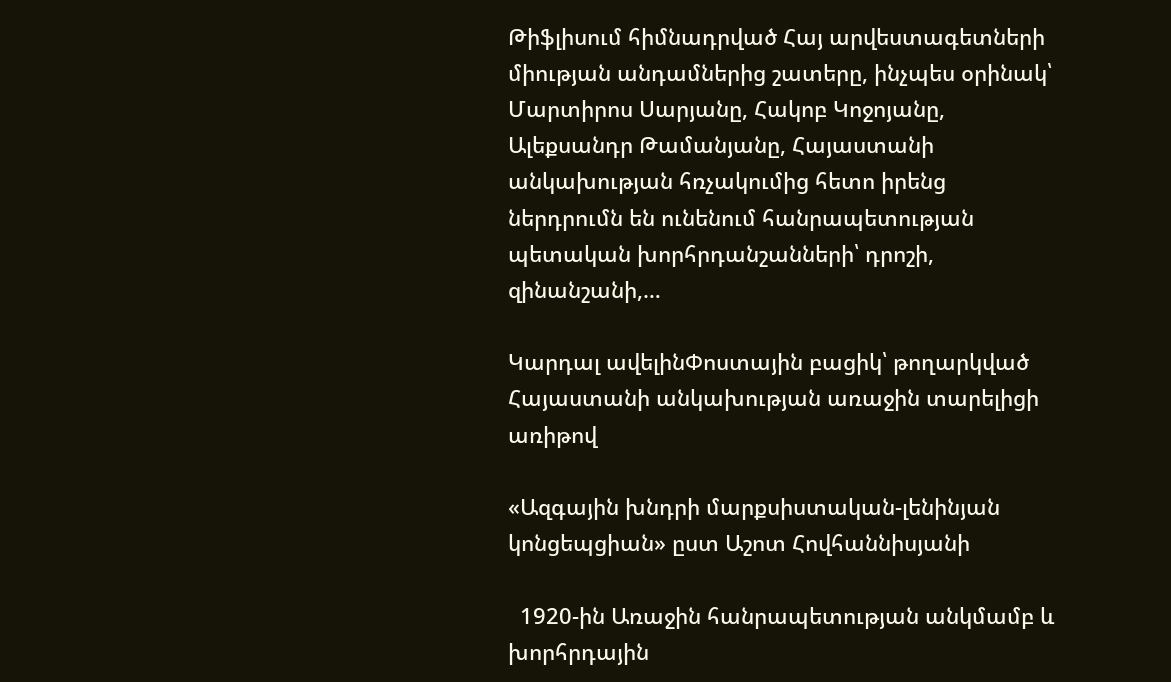Թիֆլիսում հիմնադրված Հայ արվեստագետների միության անդամներից շատերը, ինչպես օրինակ՝ Մարտիրոս Սարյանը, Հակոբ Կոջոյանը, Ալեքսանդր Թամանյանը, Հայաստանի անկախության հռչակումից հետո իրենց ներդրումն են ունենում հանրապետության պետական խորհրդանշանների՝ դրոշի, զինանշանի,…

Կարդալ ավելինՓոստային բացիկ՝ թողարկված Հայաստանի անկախության առաջին տարելիցի առիթով

«Ազգային խնդրի մարքսիստական-լենինյան կոնցեպցիան» ըստ Աշոտ Հովհաննիսյանի

  1920-ին Առաջին հանրապետության անկմամբ և խորհրդային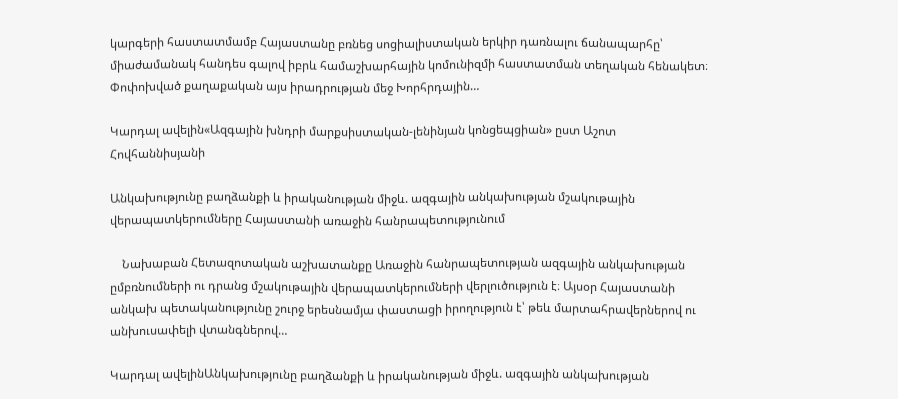կարգերի հաստատմամբ Հայաստանը բռնեց սոցիալիստական երկիր դառնալու ճանապարհը՝ միաժամանակ հանդես գալով իբրև համաշխարհային կոմունիզմի հաստատման տեղական հենակետ։ Փոփոխված քաղաքական այս իրադրության մեջ Խորհրդային…

Կարդալ ավելին«Ազգային խնդրի մարքսիստական-լենինյան կոնցեպցիան» ըստ Աշոտ Հովհաննիսյանի

Անկախությունը բաղձանքի և իրականության միջև. ազգային անկախության մշակութային վերապատկերումները Հայաստանի առաջին հանրապետությունում

    Նախաբան Հետազոտական աշխատանքը Առաջին հանրապետության ազգային անկախության ըմբռնումների ու դրանց մշակութային վերապատկերումների վերլուծություն է։ Այսօր Հայաստանի անկախ պետականությունը շուրջ երեսնամյա փաստացի իրողություն է՝ թեև մարտահրավերներով ու անխուսափելի վտանգներով…

Կարդալ ավելինԱնկախությունը բաղձանքի և իրականության միջև. ազգային անկախության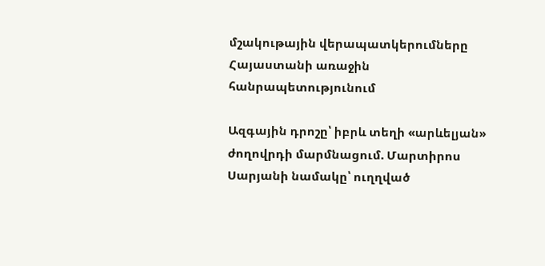մշակութային վերապատկերումները Հայաստանի առաջին հանրապետությունում

Ազգային դրոշը՝ իբրև տեղի «արևելյան» ժողովրդի մարմնացում. Մարտիրոս Սարյանի նամակը՝ ուղղված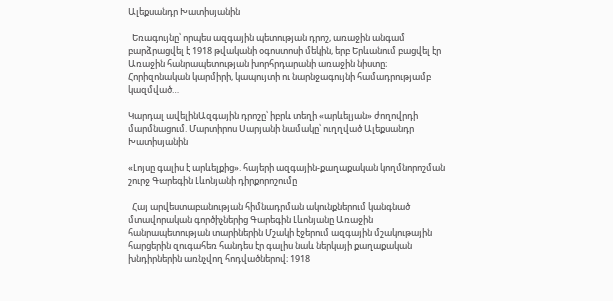Ալեքսանդր Խատիսյանին

  Եռագույնը՝ որպես ազգային պետության դրոշ, առաջին անգամ բարձրացվել է 1918 թվականի օգոստոսի մեկին, երբ Երևանում բացվել էր Առաջին հանրապետության խորհրդարանի առաջին նիստը։ Հորիզոնական կարմիրի, կապույտի ու նարնջագույնի համադրությամբ կազմված…

Կարդալ ավելինԱզգային դրոշը՝ իբրև տեղի «արևելյան» ժողովրդի մարմնացում. Մարտիրոս Սարյանի նամակը՝ ուղղված Ալեքսանդր Խատիսյանին

«Լոյսը գալիս է արևելքից». հայերի ազգային-քաղաքական կողմնորոշման շուրջ Գարեգին Լևոնյանի դիրքորոշումը

  Հայ արվեստաբանության հիմնադրման ակունքներում կանգնած մտավորական գործիչներից Գարեգին Լևոնյանը Առաջին հանրապետության տարիներին Մշակի էջերում ազգային մշակութային հարցերին զուգահեռ հանդես էր գալիս նաև ներկայի քաղաքական խնդիրներին առնչվող հոդվածներով։ 1918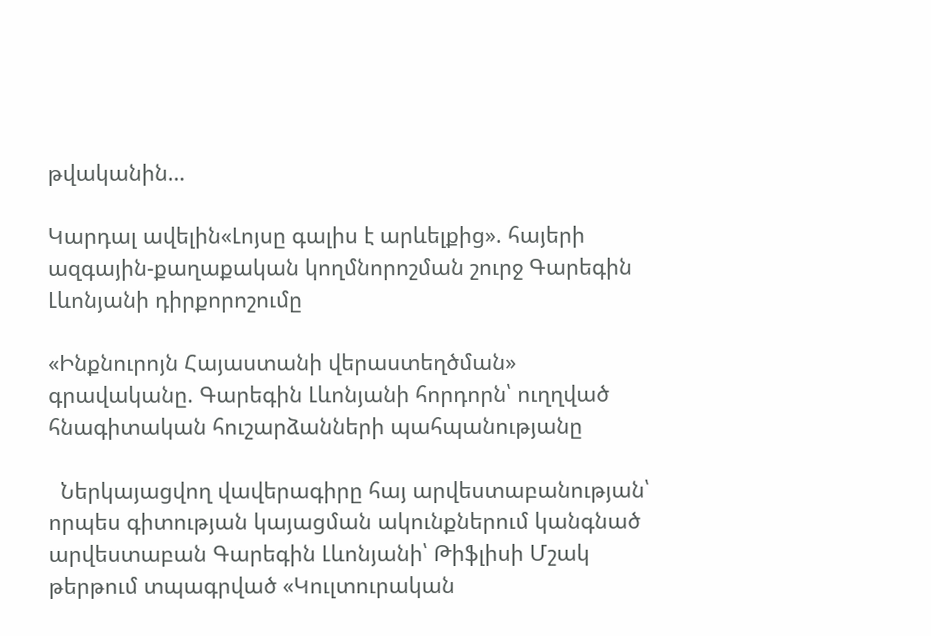թվականին…

Կարդալ ավելին«Լոյսը գալիս է արևելքից». հայերի ազգային-քաղաքական կողմնորոշման շուրջ Գարեգին Լևոնյանի դիրքորոշումը

«Ինքնուրոյն Հայաստանի վերաստեղծման» գրավականը. Գարեգին Լևոնյանի հորդորն՝ ուղղված հնագիտական հուշարձանների պահպանությանը

  Ներկայացվող վավերագիրը հայ արվեստաբանության՝ որպես գիտության կայացման ակունքներում կանգնած արվեստաբան Գարեգին Լևոնյանի՝ Թիֆլիսի Մշակ թերթում տպագրված «Կուլտուրական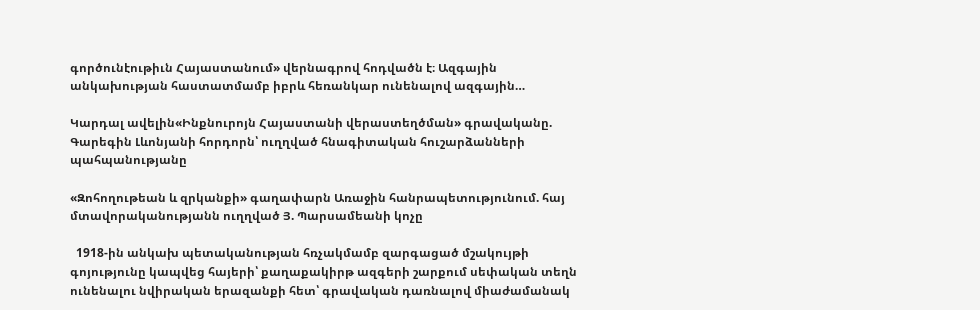գործունէութիւն Հայաստանում» վերնագրով հոդվածն է։ Ազգային անկախության հաստատմամբ իբրև հեռանկար ունենալով ազգային…

Կարդալ ավելին«Ինքնուրոյն Հայաստանի վերաստեղծման» գրավականը. Գարեգին Լևոնյանի հորդորն՝ ուղղված հնագիտական հուշարձանների պահպանությանը

«Զոհողութեան և զրկանքի» գաղափարն Առաջին հանրապետությունում. հայ մտավորականությանն ուղղված Յ. Պարսամեանի կոչը

  1918-ին անկախ պետականության հռչակմամբ զարգացած մշակույթի գոյությունը կապվեց հայերի՝ քաղաքակիրթ ազգերի շարքում սեփական տեղն ունենալու նվիրական երազանքի հետ՝ գրավական դառնալով միաժամանակ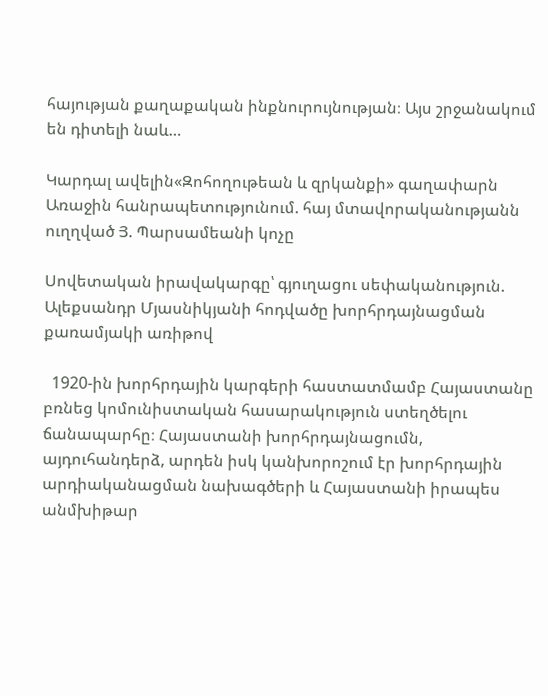հայության քաղաքական ինքնուրույնության։ Այս շրջանակում են դիտելի նաև…

Կարդալ ավելին«Զոհողութեան և զրկանքի» գաղափարն Առաջին հանրապետությունում. հայ մտավորականությանն ուղղված Յ. Պարսամեանի կոչը

Սովետական իրավակարգը՝ գյուղացու սեփականություն. Ալեքսանդր Մյասնիկյանի հոդվածը խորհրդայնացման քառամյակի առիթով

  1920-ին խորհրդային կարգերի հաստատմամբ Հայաստանը բռնեց կոմունիստական հասարակություն ստեղծելու ճանապարհը։ Հայաստանի խորհրդայնացումն, այդուհանդերձ, արդեն իսկ կանխորոշում էր խորհրդային արդիականացման նախագծերի և Հայաստանի իրապես անմխիթար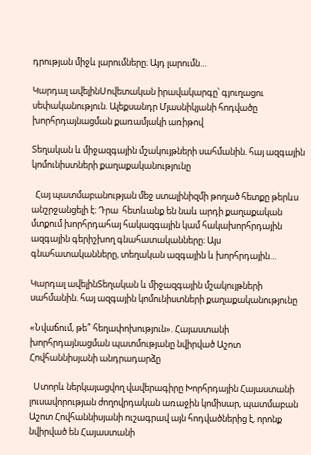դրության միջև լարումները։ Այդ լարումն…

Կարդալ ավելինՍովետական իրավակարգը՝ գյուղացու սեփականություն. Ալեքսանդր Մյասնիկյանի հոդվածը խորհրդայնացման քառամյակի առիթով

Տեղական և միջազգային մշակույթների սահմանին. հայ ազգային կոմունիստների քաղաքականությունը

  Հայ պատմաբանության մեջ ստալինիզմի թողած հետքը թերևս անշրջանցելի է։ Դրա  հետևանք են նաև արդի քաղաքական մտքում խորհրդահայ հակազգային կամ հակախորհրդային ազգային գերիշխող գնահատականները։ Այս գնահատականները, տեղական ազգային և խորհրդային…

Կարդալ ավելինՏեղական և միջազգային մշակույթների սահմանին. հայ ազգային կոմունիստների քաղաքականությունը

«Նվաճում, թե՞ հեղափոխություն». Հայաստանի խորհրդայնացման պատմությանը նվիրված Աշոտ Հովհաննիսյանի անդրադարձը

  Ստորև ներկայացվող վավերագիրը Խորհրդային Հայաստանի լուսավորության ժողովրդական առաջին կոմիսար, պատմաբան Աշոտ Հովհաննիսյանի ուշագրավ այն հոդվածներից է, որոնք նվիրված են Հայաստանի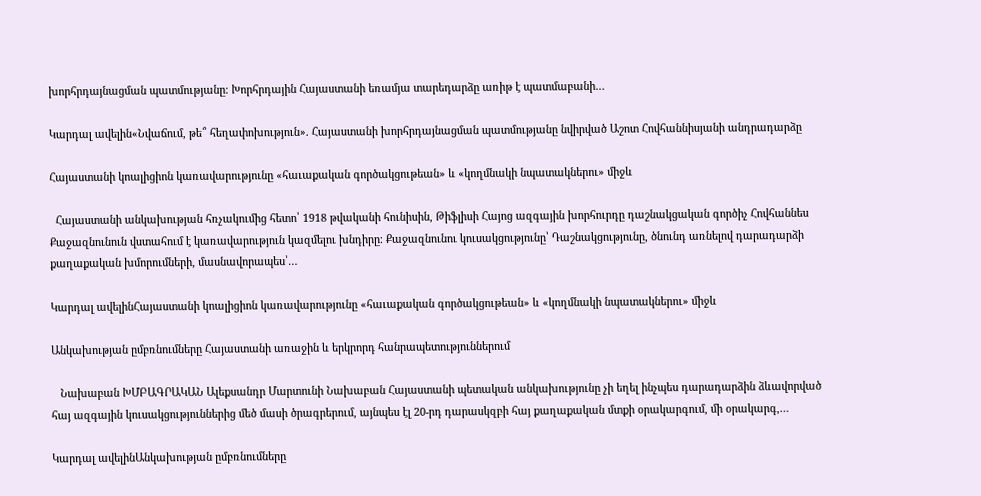խորհրդայնացման պատմությանը։ Խորհրդային Հայաստանի եռամյա տարեդարձը առիթ է պատմաբանի…

Կարդալ ավելին«Նվաճում, թե՞ հեղափոխություն». Հայաստանի խորհրդայնացման պատմությանը նվիրված Աշոտ Հովհաննիսյանի անդրադարձը

Հայաստանի կոալիցիոն կառավարությունը «հաւաքական գործակցութեան» և «կողմնակի նպատակներու» միջև

  Հայաստանի անկախության հռչակումից հետո՝ 1918 թվականի հունիսին, Թիֆլիսի Հայոց ազգային խորհուրդը դաշնակցական գործիչ Հովհաննես Քաջազնունուն վստահում է կառավարություն կազմելու խնդիրը։ Քաջազնունու կուսակցությունը՝ Դաշնակցությունը, ծնունդ առնելով դարադարձի քաղաքական խմորումների, մասնավորապես՝…

Կարդալ ավելինՀայաստանի կոալիցիոն կառավարությունը «հաւաքական գործակցութեան» և «կողմնակի նպատակներու» միջև

Անկախության ըմբռնումները Հայաստանի առաջին և երկրորդ հանրապետություններում

   Նախաբան ԽՄԲԱԳՐԱԿԱՆ Ալեքսանդր Մարտունի Նախաբան Հայաստանի պետական անկախությունը չի եղել ինչպես դարադարձին ձևավորված հայ ազգային կուսակցություններից մեծ մասի ծրագրերում, այնպես էլ 20-րդ դարասկզբի հայ քաղաքական մտքի օրակարգում, մի օրակարգ,…

Կարդալ ավելինԱնկախության ըմբռնումները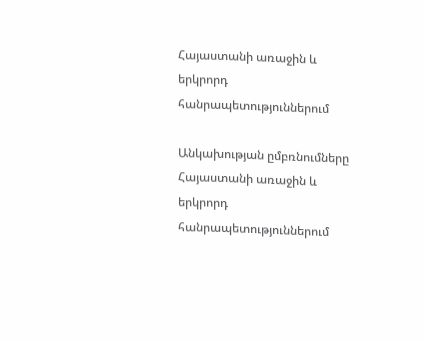Հայաստանի առաջին և երկրորդ հանրապետություններում

Անկախության ըմբռնումները Հայաստանի առաջին և երկրորդ հանրապետություններում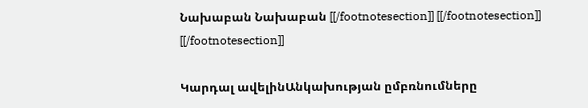Նախաբան Նախաբան [[/footnotesection]] [[/footnotesection]] [[/footnotesection]]

Կարդալ ավելինԱնկախության ըմբռնումները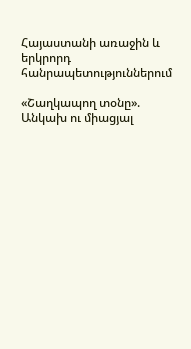Հայաստանի առաջին և երկրորդ հանրապետություններում

«Շաղկապող տօնը». Անկախ ու միացյալ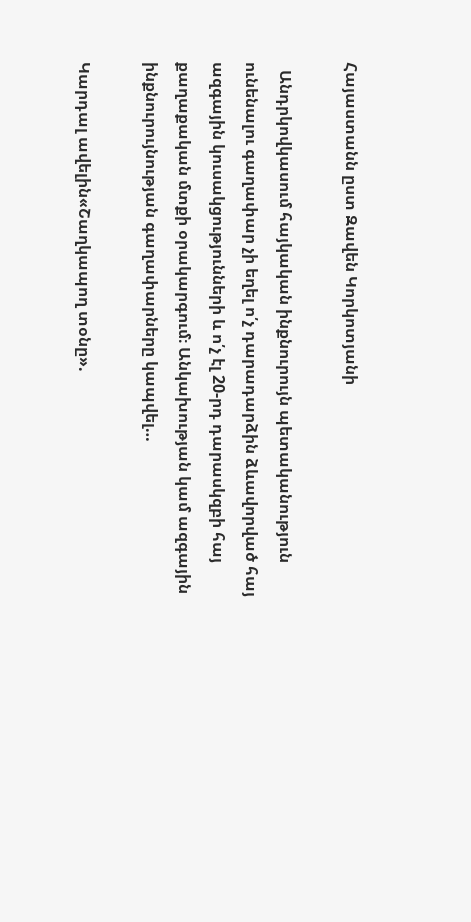Հայաստանն ըստ Զավեն Կորկոտյանի

  Անդրկովկասում հայկական ինքնուրույն պետականություն ունենալու գաղափար չի եղել ո՛չ դարադարձին ձևավորված հայ ազգային կուսակցությունների և ո՛չ էլ 20-րդ դարասկզբի հայ քաղաքական մտքի օրակարգում։ Անկախության կամ ազգային ինքնուրույնության գաղափարները կապվել…

Կարդալ ավելին«Շաղկապող տօնը».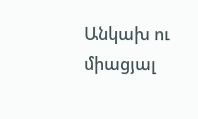Անկախ ու միացյալ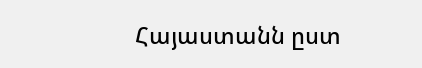Հայաստանն ըստ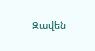Զավեն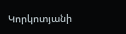Կորկոտյանի